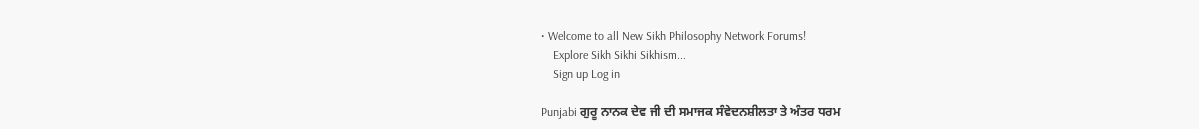• Welcome to all New Sikh Philosophy Network Forums!
    Explore Sikh Sikhi Sikhism...
    Sign up Log in

Punjabi ਗੁਰੂ ਨਾਨਕ ਦੇਵ ਜੀ ਦੀ ਸਮਾਜਕ ਸੰਵੇਦਨਸ਼ੀਲਤਾ ਤੇ ਅੰਤਰ ਧਰਮ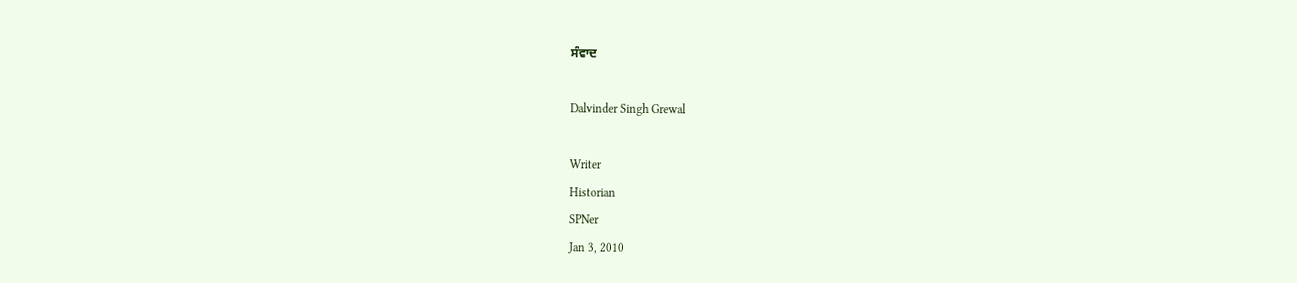ਸੰਵਾਦ

Dalvinder Singh Grewal

Writer
Historian
SPNer
Jan 3, 2010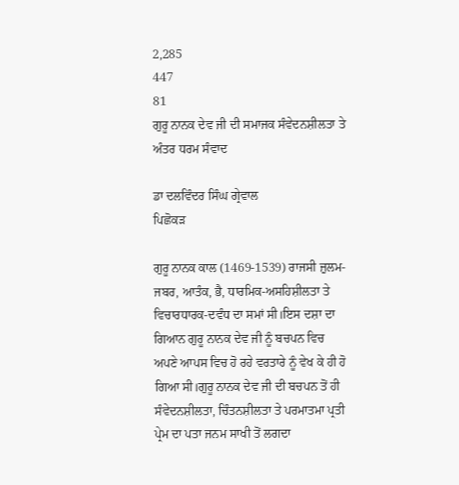2,285
447
81
ਗੁਰੂ ਨਾਨਕ ਦੇਵ ਜੀ ਦੀ ਸਮਾਜਕ ਸੰਵੇਦਨਸ਼ੀਲਤਾ ਤੇ ਅੰਤਰ ਧਰਮ ਸੰਵਾਦ

ਡਾ ਦਲਵਿੰਦਰ ਸਿੰਘ ਗ੍ਰੇਵਾਲ
ਪਿਛੋਕੜ

ਗੁਰੂ ਨਾਨਕ ਕਾਲ (1469-1539) ਰਾਜਸੀ ਜ਼ੁਲਮ-ਜਬਰ, ਆਤੰਕ, ਭੈ, ਧਾਰਮਿਕ-ਅਸਹਿਸ਼ੀਲਤਾ ਤੇ ਵਿਚਾਰਧਾਰਕ-ਦਵੰਧ ਦਾ ਸਮਾਂ ਸੀ।ਇਸ ਦਸ਼ਾ ਦਾ ਗਿਆਨ ਗੁਰੂ ਨਾਨਕ ਦੇਵ ਜੀ ਨੂੰ ਬਚਪਨ ਵਿਚ ਅਪਣੇ ਆਪਸ ਵਿਚ ਹੋ ਰਹੇ ਵਰਤਾਰੇ ਨੂੰ ਵੇਖ ਕੇ ਹੀ ਹੋ ਗਿਆ ਸੀ।ਗੁਰੂ ਨਾਨਕ ਦੇਵ ਜੀ ਦੀ ਬਚਪਨ ਤੋਂ ਹੀ ਸੰਵੇਦਨਸ਼ੀਲਤਾ, ਚਿੰਤਨਸ਼ੀਲਤਾ ਤੇ ਪਰਮਾਤਮਾ ਪ੍ਰਤੀ ਪ੍ਰੇਮ ਦਾ ਪਤਾ ਜਨਮ ਸਾਖੀ ਤੋਂ ਲਗਦਾ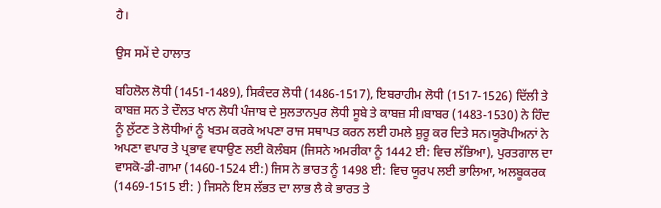ਹੈ।

ਉਸ ਸਮੇਂ ਦੇ ਹਾਲਾਤ

ਬਹਿਲੋਲ ਲੋਧੀ (1451-1489), ਸਿਕੰਦਰ ਲੋਧੀ (1486-1517), ਇਬਰਾਹੀਮ ਲੋਧੀ (1517-1526) ਦਿੱਲੀ ਤੇ ਕਾਬਜ਼ ਸਨ ਤੇ ਦੌਲਤ ਖਾਨ ਲੋਧੀ ਪੰਜਾਬ ਦੇ ਸੁਲਤਾਨਪੁਰ ਲੋਧੀ ਸੂਬੇ ਤੇ ਕਾਬਜ਼ ਸੀ।ਬਾਬਰ (1483-1530) ਨੇ ਹਿੰਦ ਨੂੰ ਲੁੱਟਣ ਤੇ ਲੋਧੀਆਂ ਨੂੰ ਖਤਮ ਕਰਕੇ ਅਪਣਾ ਰਾਜ ਸਥਾਪਤ ਕਰਨ ਲਈ ਹਮਲੇ ਸ਼ੁਰੂ ਕਰ ਦਿਤੇ ਸਨ।ਯੂਰੋਪੀਅਨਾਂ ਨੇ ਅਪਣਾ ਵਪਾਰ ਤੇ ਪ੍ਰਭਾਵ ਵਧਾਉਣ ਲਈ ਕੋਲੰਬਸ (ਜਿਸਨੇ ਅਮਰੀਕਾ ਨੂੰ 1442 ਈ: ਵਿਚ ਲੱਭਿਆ), ਪੁਰਤਗਾਲ ਦਾ ਵਾਸਕੋ-ਡੀ-ਗਾਮਾ (1460-1524 ਈ:) ਜਿਸ ਨੇ ਭਾਰਤ ਨੂੰ 1498 ਈ: ਵਿਚ ਯੂਰਪ ਲਈ ਭਾਲਿਆ, ਅਲਬੂਕਰਕ (1469-1515 ਈ: ) ਜਿਸਨੇ ਇਸ ਲੱਭਤ ਦਾ ਲਾਭ ਲੈ ਕੇ ਭਾਰਤ ਤੇ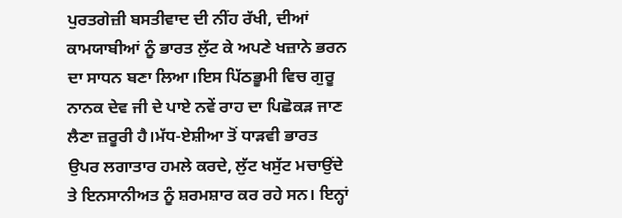ਪੁਰਤਗੇਜ਼ੀ ਬਸਤੀਵਾਦ ਦੀ ਨੀਂਹ ਰੱਖੀ, ਦੀਆਂ ਕਾਮਯਾਬੀਆਂ ਨੂੰ ਭਾਰਤ ਲੁੱਟ ਕੇ ਅਪਣੇ ਖਜ਼ਾਨੇ ਭਰਨ ਦਾ ਸਾਧਨ ਬਣਾ ਲਿਆ।ਇਸ ਪਿੱਠਭੂਮੀ ਵਿਚ ਗੁਰੂ ਨਾਨਕ ਦੇਵ ਜੀ ਦੇ ਪਾਏ ਨਵੇਂ ਰਾਹ ਦਾ ਪਿਛੋਕੜ ਜਾਣ ਲੈਣਾ ਜ਼ਰੂਰੀ ਹੈ।ਮੱਧ-ਏਸ਼ੀਆ ਤੋਂ ਧਾੜਵੀ ਭਾਰਤ ਉਪਰ ਲਗਾਤਾਰ ਹਮਲੇ ਕਰਦੇ, ਲੁੱਟ ਖਸੁੱਟ ਮਚਾਉਂਦੇ ਤੇ ਇਨਸਾਨੀਅਤ ਨੂੰ ਸ਼ਰਮਸ਼ਾਰ ਕਰ ਰਹੇ ਸਨ। ਇਨ੍ਹਾਂ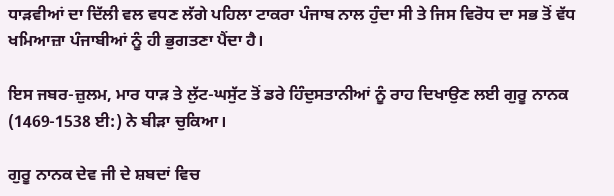ਧਾੜਵੀਆਂ ਦਾ ਦਿੱਲੀ ਵਲ ਵਧਣ ਲੱਗੇ ਪਹਿਲਾ ਟਾਕਰਾ ਪੰਜਾਬ ਨਾਲ ਹੁੰਦਾ ਸੀ ਤੇ ਜਿਸ ਵਿਰੋਧ ਦਾ ਸਭ ਤੋਂ ਵੱਧ ਖਮਿਆਜ਼ਾ ਪੰਜਾਬੀਆਂ ਨੂੰ ਹੀ ਭੁਗਤਣਾ ਪੈਂਦਾ ਹੈ।

ਇਸ ਜਬਰ-ਜ਼ੁਲਮ, ਮਾਰ ਧਾੜ ਤੇ ਲੁੱਟ-ਘਸੁੱਟ ਤੋਂ ਡਰੇ ਹਿੰਦੁਸਤਾਨੀਆਂ ਨੂੰ ਰਾਹ ਦਿਖਾਉਣ ਲਈ ਗੁਰੂ ਨਾਨਕ (1469-1538 ਈ:) ਨੇ ਬੀੜਾ ਚੁਕਿਆ।

ਗੁਰੂ ਨਾਨਕ ਦੇਵ ਜੀ ਦੇ ਸ਼ਬਦਾਂ ਵਿਚ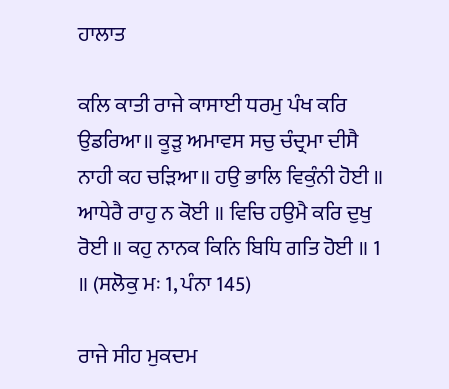ਹਾਲਾਤ

ਕਲਿ ਕਾਤੀ ਰਾਜੇ ਕਾਸਾਈ ਧਰਮੁ ਪੰਖ ਕਰਿ ਉਡਰਿਆ॥ ਕੂੜੁ ਅਮਾਵਸ ਸਚੁ ਚੰਦ੍ਰਮਾ ਦੀਸੈ ਨਾਹੀ ਕਹ ਚੜਿਆ॥ ਹਉ ਭਾਲਿ ਵਿਕੁੰਨੀ ਹੋਈ ॥ ਆਧੇਰੈ ਰਾਹੁ ਨ ਕੋਈ ॥ ਵਿਚਿ ਹਉਮੈ ਕਰਿ ਦੁਖੁ ਰੋਈ ॥ ਕਹੁ ਨਾਨਕ ਕਿਨਿ ਬਿਧਿ ਗਤਿ ਹੋਈ ॥ 1 ॥ (ਸਲੋਕੁ ਮਃ 1, ਪੰਨਾ 145)

ਰਾਜੇ ਸੀਹ ਮੁਕਦਮ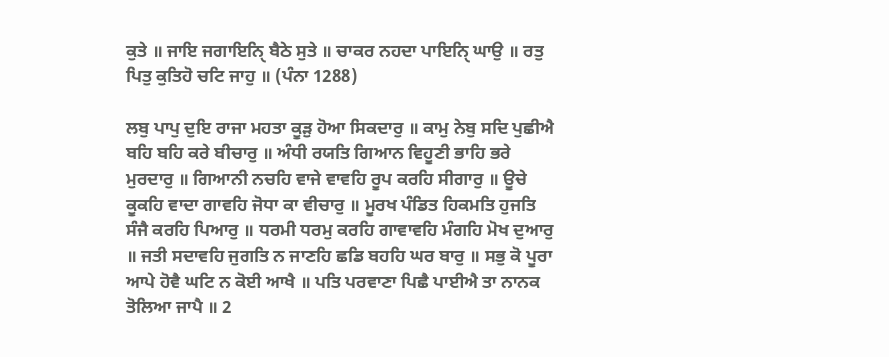ਕੁਤੇ ॥ ਜਾਇ ਜਗਾਇਨਿੑ ਬੈਠੇ ਸੁਤੇ ॥ ਚਾਕਰ ਨਹਦਾ ਪਾਇਨਿੑ ਘਾਉ ॥ ਰਤੁ ਪਿਤੁ ਕੁਤਿਹੋ ਚਟਿ ਜਾਹੁ ॥ (ਪੰਨਾ 1288)

ਲਬੁ ਪਾਪੁ ਦੁਇ ਰਾਜਾ ਮਹਤਾ ਕੂੜੁ ਹੋਆ ਸਿਕਦਾਰੁ ॥ ਕਾਮੁ ਨੇਬੁ ਸਦਿ ਪੁਛੀਐ ਬਹਿ ਬਹਿ ਕਰੇ ਬੀਚਾਰੁ ॥ ਅੰਧੀ ਰਯਤਿ ਗਿਆਨ ਵਿਹੂਣੀ ਭਾਹਿ ਭਰੇ ਮੁਰਦਾਰੁ ॥ ਗਿਆਨੀ ਨਚਹਿ ਵਾਜੇ ਵਾਵਹਿ ਰੂਪ ਕਰਹਿ ਸੀਗਾਰੁ ॥ ਊਚੇ ਕੂਕਹਿ ਵਾਦਾ ਗਾਵਹਿ ਜੋਧਾ ਕਾ ਵੀਚਾਰੁ ॥ ਮੂਰਖ ਪੰਡਿਤ ਹਿਕਮਤਿ ਹੁਜਤਿ ਸੰਜੈ ਕਰਹਿ ਪਿਆਰੁ ॥ ਧਰਮੀ ਧਰਮੁ ਕਰਹਿ ਗਾਵਾਵਹਿ ਮੰਗਹਿ ਮੋਖ ਦੁਆਰੁ ॥ ਜਤੀ ਸਦਾਵਹਿ ਜੁਗਤਿ ਨ ਜਾਣਹਿ ਛਡਿ ਬਹਹਿ ਘਰ ਬਾਰੁ ॥ ਸਭੁ ਕੋ ਪੂਰਾ ਆਪੇ ਹੋਵੈ ਘਟਿ ਨ ਕੋਈ ਆਖੈ ॥ ਪਤਿ ਪਰਵਾਣਾ ਪਿਛੈ ਪਾਈਐ ਤਾ ਨਾਨਕ ਤੋਲਿਆ ਜਾਪੈ ॥ 2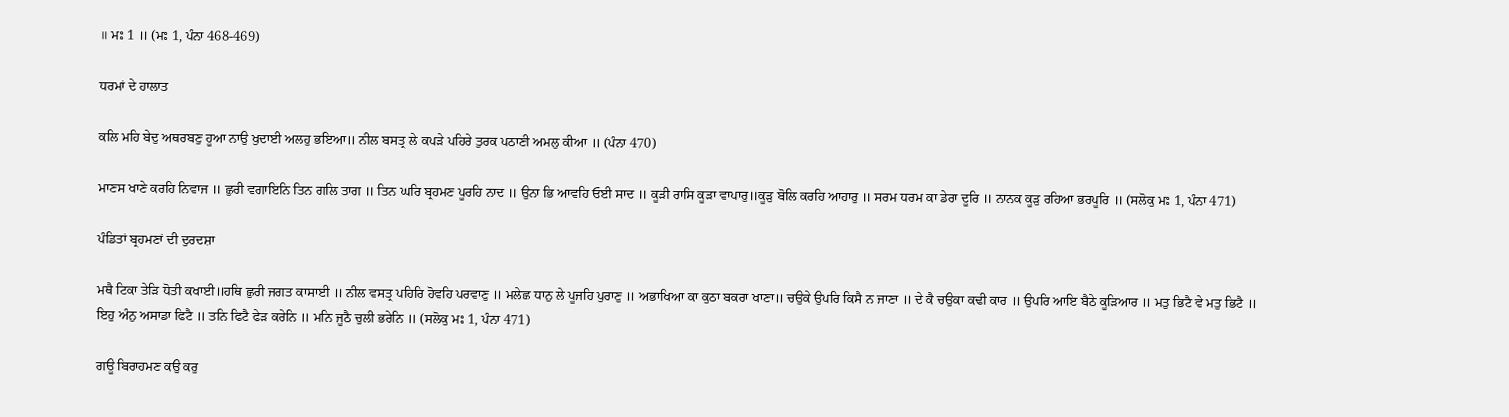॥ ਮਃ 1 ॥ (ਮਃ 1, ਪੰਨਾ 468-469)

ਧਰਮਾਂ ਦੇ ਹਾਲਾਤ

ਕਲਿ ਮਹਿ ਬੇਦੁ ਅਥਰਬਣੁ ਹੂਆ ਨਾਉ ਖੁਦਾਈ ਅਲਹੁ ਭਇਆ॥ ਨੀਲ ਬਸਤ੍ਰ ਲੇ ਕਪੜੇ ਪਹਿਰੇ ਤੁਰਕ ਪਠਾਣੀ ਅਮਲੁ ਕੀਆ ॥ (ਪੰਨਾ 470)

ਮਾਣਸ ਖਾਣੇ ਕਰਹਿ ਨਿਵਾਜ ॥ ਛੁਰੀ ਵਗਾਇਨਿ ਤਿਨ ਗਲਿ ਤਾਗ ॥ ਤਿਨ ਘਰਿ ਬ੍ਰਹਮਣ ਪੂਰਹਿ ਨਾਦ ॥ ਉਨਾ ਭਿ ਆਵਹਿ ਓਈ ਸਾਦ ॥ ਕੂੜੀ ਰਾਸਿ ਕੂੜਾ ਵਾਪਾਰੁ॥ਕੂੜੁ ਬੋਲਿ ਕਰਹਿ ਆਹਾਰੁ ॥ ਸਰਮ ਧਰਮ ਕਾ ਡੇਰਾ ਦੂਰਿ ॥ ਨਾਨਕ ਕੂੜੁ ਰਹਿਆ ਭਰਪੂਰਿ ॥ (ਸਲੋਕੁ ਮਃ 1, ਪੰਨਾ 471)

ਪੰਡਿਤਾਂ ਬ੍ਰਹਮਣਾਂ ਦੀ ਦੁਰਦਸ਼ਾ

ਮਥੈ ਟਿਕਾ ਤੇੜਿ ਧੋਤੀ ਕਖਾਈ॥ਹਥਿ ਛੁਰੀ ਜਗਤ ਕਾਸਾਈ ॥ ਨੀਲ ਵਸਤ੍ਰ ਪਹਿਰਿ ਹੋਵਹਿ ਪਰਵਾਣੁ ॥ ਮਲੇਛ ਧਾਨੁ ਲੇ ਪੂਜਹਿ ਪੁਰਾਣੁ ॥ ਅਭਾਖਿਆ ਕਾ ਕੁਠਾ ਬਕਰਾ ਖਾਣਾ॥ ਚਉਕੇ ਉਪਰਿ ਕਿਸੈ ਨ ਜਾਣਾ ॥ ਦੇ ਕੈ ਚਉਕਾ ਕਢੀ ਕਾਰ ॥ ਉਪਰਿ ਆਇ ਬੈਠੇ ਕੂੜਿਆਰ ॥ ਮਤੁ ਭਿਟੈ ਵੇ ਮਤੁ ਭਿਟੈ ॥ ਇਹੁ ਅੰਨੁ ਅਸਾਡਾ ਫਿਟੈ ॥ ਤਨਿ ਫਿਟੈ ਫੇੜ ਕਰੇਨਿ ॥ ਮਨਿ ਜੂਠੈ ਚੁਲੀ ਭਰੇਨਿ ॥ (ਸਲੋਕੁ ਮਃ 1, ਪੰਨਾ 471)

ਗਊ ਬਿਰਾਹਮਣ ਕਉ ਕਰੁ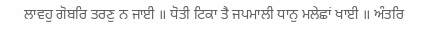ਲਾਵਹੁ ਗੋਬਰਿ ਤਰਣੁ ਨ ਜਾਈ ॥ ਧੋਤੀ ਟਿਕਾ ਤੈ ਜਪਮਾਲੀ ਧਾਨੁ ਮਲੇਛਾਂ ਖਾਈ ॥ ਅੰਤਰਿ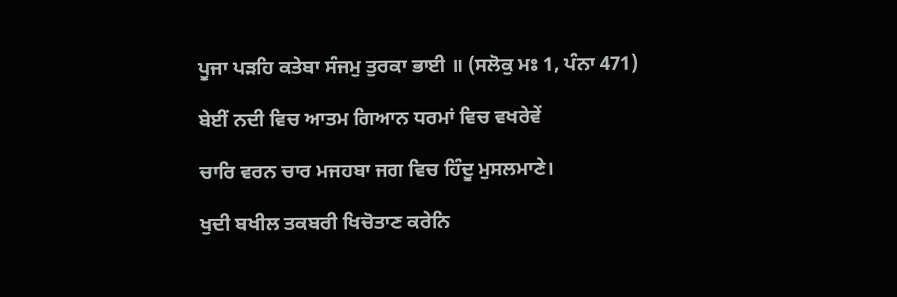ਪੂਜਾ ਪੜਹਿ ਕਤੇਬਾ ਸੰਜਮੁ ਤੁਰਕਾ ਭਾਈ ॥ (ਸਲੋਕੁ ਮਃ 1, ਪੰਨਾ 471)

ਬੇਈਂ ਨਦੀ ਵਿਚ ਆਤਮ ਗਿਆਨ ਧਰਮਾਂ ਵਿਚ ਵਖਰੇਵੇਂ

ਚਾਰਿ ਵਰਨ ਚਾਰ ਮਜਹਬਾ ਜਗ ਵਿਚ ਹਿੰਦੂ ਮੁਸਲਮਾਣੇ।

ਖੁਦੀ ਬਖੀਲ ਤਕਬਰੀ ਖਿਚੋਤਾਣ ਕਰੇਨਿ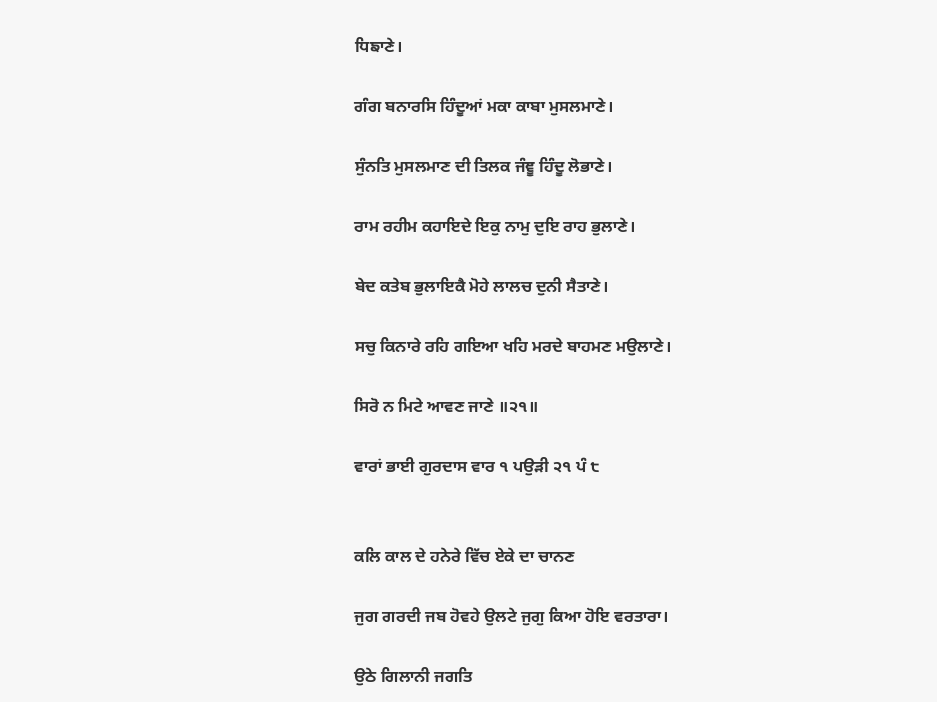ਧਿਙਾਣੇ।

ਗੰਗ ਬਨਾਰਸਿ ਹਿੰਦੂਆਂ ਮਕਾ ਕਾਬਾ ਮੁਸਲਮਾਣੇ।

ਸੁੰਨਤਿ ਮੁਸਲਮਾਣ ਦੀ ਤਿਲਕ ਜੰਞੂ ਹਿੰਦੂ ਲੋਭਾਣੇ।

ਰਾਮ ਰਹੀਮ ਕਹਾਇਦੇ ਇਕੁ ਨਾਮੁ ਦੁਇ ਰਾਹ ਭੁਲਾਣੇ।

ਬੇਦ ਕਤੇਬ ਭੁਲਾਇਕੈ ਮੋਹੇ ਲਾਲਚ ਦੁਨੀ ਸੈਤਾਣੇ।

ਸਚੁ ਕਿਨਾਰੇ ਰਹਿ ਗਇਆ ਖਹਿ ਮਰਦੇ ਬਾਹਮਣ ਮਉਲਾਣੇ।

ਸਿਰੋ ਨ ਮਿਟੇ ਆਵਣ ਜਾਣੇ ॥੨੧॥

ਵਾਰਾਂ ਭਾਈ ਗੁਰਦਾਸ ਵਾਰ ੧ ਪਉੜੀ ੨੧ ਪੰ ੮


ਕਲਿ ਕਾਲ ਦੇ ਹਨੇਰੇ ਵਿੱਚ ਏਕੇ ਦਾ ਚਾਨਣ

ਜੁਗ ਗਰਦੀ ਜਬ ਹੋਵਹੇ ਉਲਟੇ ਜੁਗੁ ਕਿਆ ਹੋਇ ਵਰਤਾਰਾ।

ਉਠੇ ਗਿਲਾਨੀ ਜਗਤਿ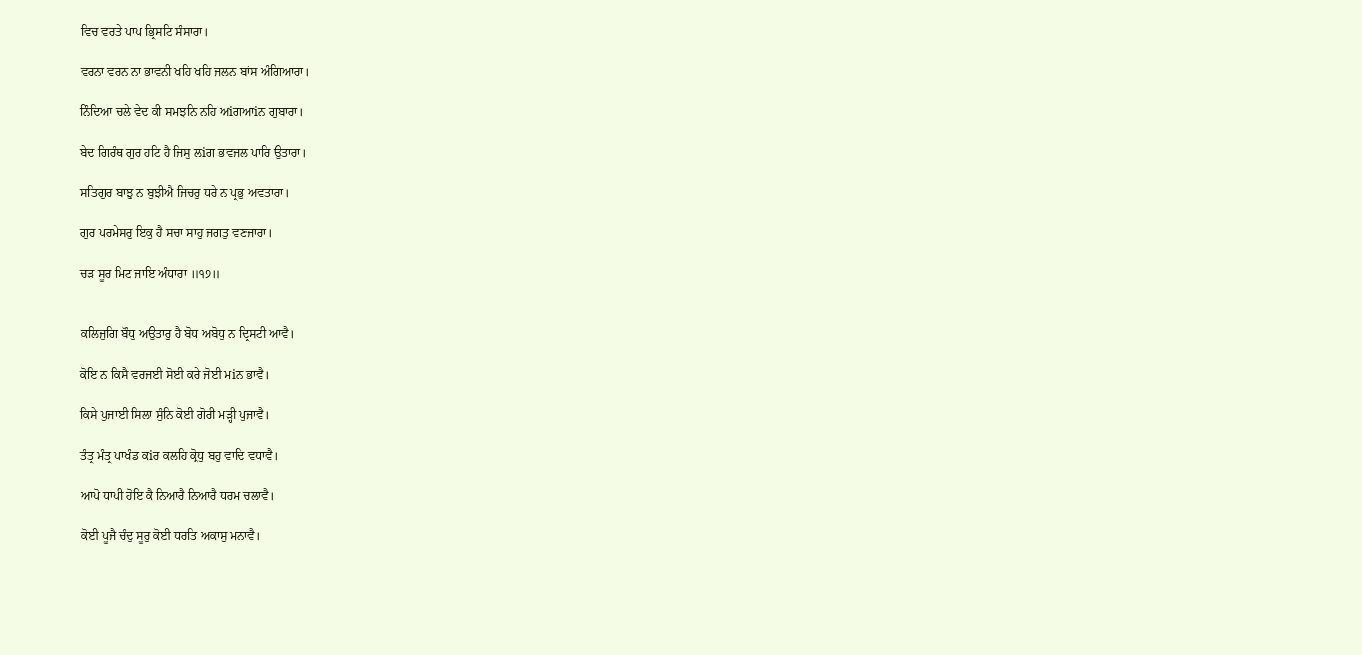ਵਿਚ ਵਰਤੇ ਪਾਪ ਭ੍ਰਿਸਟਿ ਸੰਸਾਰਾ।

ਵਰਨਾ ਵਰਨ ਨਾ ਭਾਵਨੀ ਖਹਿ ਖਹਿ ਜਲਨ ਬਾਂਸ ਅੰਗਿਆਰਾ।

ਨਿੰਦਿਆ ਚਲੇ ਵੇਦ ਕੀ ਸਮਝਨਿ ਨਹਿ ਅiਗਆiਨ ਗੁਬਾਰਾ।

ਬੇਦ ਗਿਰੰਥ ਗੁਰ ਹਟਿ ਹੈ ਜਿਸੁ ਲiਗ ਭਵਜਲ ਪਾਰਿ ਉਤਾਰਾ।

ਸਤਿਗੁਰ ਬਾਝੁ ਨ ਬੁਝੀਐ ਜਿਚਰੁ ਧਰੇ ਨ ਪ੍ਰਭੁ ਅਵਤਾਰਾ।

ਗੁਰ ਪਰਮੇਸਰੁ ਇਕੁ ਹੈ ਸਚਾ ਸਾਹੁ ਜਗਤੁ ਵਣਜਾਰਾ।

ਚੜ ਸੂਰ ਮਿਟ ਜਾਇ ਅੰਧਾਰਾ ॥੧੭॥


ਕਲਿਜੁਗਿ ਬੌਧੁ ਅਉਤਾਰੁ ਹੈ ਬੋਧ ਅਬੋਧੁ ਨ ਦ੍ਰਿਸਟੀ ਆਵੈ।

ਕੋਇ ਨ ਕਿਸੈ ਵਰਜਈ ਸੋਈ ਕਰੇ ਜੋਈ ਮiਨ ਭਾਵੈ।

ਕਿਸੇ ਪੁਜਾਈ ਸਿਲਾ ਸੁੰਨਿ ਕੋਈ ਗੋਰੀ ਮੜ੍ਹੀ ਪੁਜਾਵੈ।

ਤੰਤ੍ਰ ਮੰਤ੍ਰ ਪਾਖੰਡ ਕiਰ ਕਲਹਿ ਕ੍ਰੋਧੁ ਬਹੁ ਵਾਦਿ ਵਧਾਵੈ।

ਆਪੋ ਧਾਪੀ ਹੋਇ ਕੈ ਨਿਆਰੈ ਨਿਆਰੈ ਧਰਮ ਚਲਾਵੈ।

ਕੋਈ ਪੂਜੈ ਚੰਦੁ ਸੂਰੁ ਕੋਈ ਧਰਤਿ ਅਕਾਸੁ ਮਨਾਵੈ।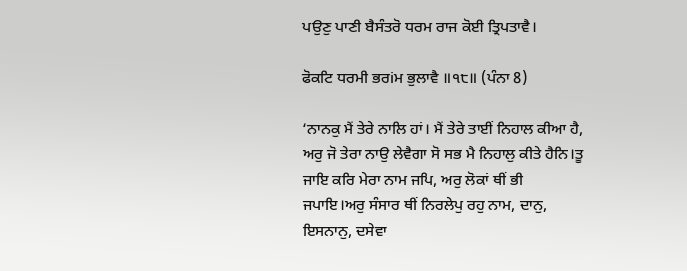ਪਉਣੁ ਪਾਣੀ ਬੈਸੰਤਰੋ ਧਰਮ ਰਾਜ ਕੋਈ ਤ੍ਰਿਪਤਾਵੈ।

ਫੋਕਟਿ ਧਰਮੀ ਭਰiਮ ਭੁਲਾਵੈ ॥੧੮॥ (ਪੰਨਾ 8)

‘ਨਾਨਕੁ ਮੈਂ ਤੇਰੇ ਨਾਲਿ ਹਾਂ। ਮੈਂ ਤੇਰੇ ਤਾਈਂ ਨਿਹਾਲ ਕੀਆ ਹੈ, ਅਰੁ ਜੋ ਤੇਰਾ ਨਾਉ ਲੇਵੈਗਾ ਸੋ ਸਭ ਮੈ ਨਿਹਾਲੁ ਕੀਤੇ ਹੈਨਿ।ਤੂ ਜਾਇ ਕਰਿ ਮੇਰਾ ਨਾਮ ਜਪਿ, ਅਰੁ ਲੋਕਾਂ ਥੀਂ ਭੀ ਜਪਾਇ।ਅਰੁ ਸੰਸਾਰ ਥੀਂ ਨਿਰਲੇਪੁ ਰਹੁ ਨਾਮ, ਦਾਨੁ, ਇਸਨਾਨੁ, ਦਸੇਵਾ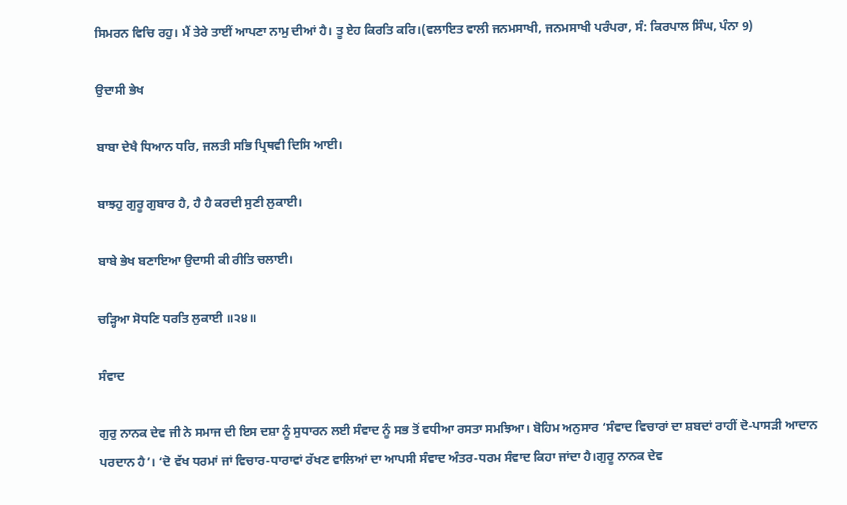ਸਿਮਰਨ ਵਿਚਿ ਰਹੁ। ਮੈਂ ਤੇਰੇ ਤਾਈਂ ਆਪਣਾ ਨਾਮੁ ਦੀਆਂ ਹੈ। ਤੂ ਏਹ ਕਿਰਤਿ ਕਰਿ।(ਵਲਾਇਤ ਵਾਲੀ ਜਨਮਸਾਖੀ, ਜਨਮਸਾਖੀ ਪਰੰਪਰਾ, ਸੰ: ਕਿਰਪਾਲ ਸਿੰਘ, ਪੰਨਾ 9)

ਉਦਾਸੀ ਭੇਖ

ਬਾਬਾ ਦੇਖੈ ਧਿਆਨ ਧਰਿ, ਜਲਤੀ ਸਭਿ ਪ੍ਰਿਥਵੀ ਦਿਸਿ ਆਈ।

ਬਾਝਹੁ ਗੁਰੂ ਗੁਬਾਰ ਹੈ, ਹੈ ਹੈ ਕਰਦੀ ਸੁਣੀ ਲੁਕਾਈ।

ਬਾਬੇ ਭੇਖ ਬਣਾਇਆ ਉਦਾਸੀ ਕੀ ਰੀਤਿ ਚਲਾਈ।

ਚੜ੍ਹਿਆ ਸੋਧਣਿ ਧਰਤਿ ਲੁਕਾਈ ॥੨੪॥

ਸੰਵਾਦ

ਗੁਰੁ ਨਾਨਕ ਦੇਵ ਜੀ ਨੇ ਸਮਾਜ ਦੀ ਇਸ ਦਸ਼ਾ ਨੂੰ ਸੁਧਾਰਨ ਲਈ ਸੰਵਾਦ ਨੂੰ ਸਭ ਤੋਂ ਵਧੀਆ ਰਸਤਾ ਸਮਝਿਆ। ਬੋਹਿਮ ਅਨੁਸਾਰ ‘ਸੰਵਾਦ ਵਿਚਾਰਾਂ ਦਾ ਸ਼ਬਦਾਂ ਰਾਹੀਂ ਦੋ-ਪਾਸੜੀ ਆਦਾਨ ਪਰਦਾਨ ਹੈ’। ‘ਦੋ ਵੱਖ ਧਰਮਾਂ ਜਾਂ ਵਿਚਾਰ-ਧਾਰਾਵਾਂ ਰੱਖਣ ਵਾਲਿਆਂ ਦਾ ਆਪਸੀ ਸੰਵਾਦ ਅੰਤਰ-ਧਰਮ ਸੰਵਾਦ ਕਿਹਾ ਜਾਂਦਾ ਹੈ।ਗੁਰੂ ਨਾਨਕ ਦੇਵ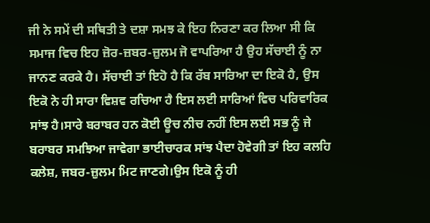ਜੀ ਨੇ ਸਮੇਂ ਦੀ ਸਥਿਤੀ ਤੇ ਦਸ਼ਾ ਸਮਝ ਕੇ ਇਹ ਨਿਰਣਾ ਕਰ ਲਿਆ ਸੀ ਕਿ ਸਮਾਜ ਵਿਚ ਇਹ ਜ਼ੋਰ-ਜ਼ਬਰ-ਜ਼ੁਲਮ ਜੋ ਵਾਪਰਿਆ ਹੈ ਉਹ ਸੱਚਾਈ ਨੂੰ ਨਾ ਜਾਨਣ ਕਰਕੇ ਹੈ। ਸੱਚਾਈ ਤਾਂ ਇਹੋ ਹੈ ਕਿ ਰੱਬ ਸਾਰਿਆ ਦਾ ਇਕੋ ਹੈ, ਉਸ ਇਕੋ ਨੇ ਹੀ ਸਾਰਾ ਵਿਸ਼ਵ ਰਚਿਆ ਹੈ ਇਸ ਲਈ ਸਾਰਿਆਂ ਵਿਚ ਪਰਿਵਾਰਿਕ ਸਾਂਝ ਹੈ।ਸਾਰੇ ਬਰਾਬਰ ਹਨ ਕੋਈ ਊਚ ਨੀਚ ਨਹੀਂ ਇਸ ਲਈ ਸਭ ਨੂੰ ਜੇ ਬਰਾਬਰ ਸਮਝਿਆ ਜਾਵੇਗਾ ਭਾਈਚਾਰਕ ਸਾਂਝ ਪੈਦਾ ਹੋਵੇਗੀ ਤਾਂ ਇਹ ਕਲਹਿ ਕਲੇਸ਼, ਜਬਰ-ਜ਼ੁਲਮ ਮਿਟ ਜਾਣਗੇ।ਉਸ ਇਕੋ ਨੂੰ ਹੀ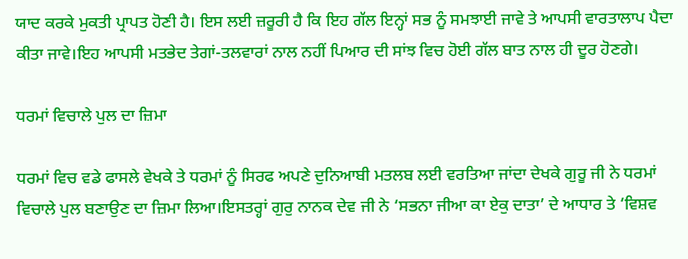ਯਾਦ ਕਰਕੇ ਮੁਕਤੀ ਪ੍ਰਾਪਤ ਹੋਣੀ ਹੈ। ਇਸ ਲਈ ਜ਼ਰੂਰੀ ਹੈ ਕਿ ਇਹ ਗੱਲ ਇਨ੍ਹਾਂ ਸਭ ਨੂੰ ਸਮਝਾਈ ਜਾਵੇ ਤੇ ਆਪਸੀ ਵਾਰਤਾਲਾਪ ਪੈਦਾ ਕੀਤਾ ਜਾਵੇ।ਇਹ ਆਪਸੀ ਮਤਭੇਦ ਤੇਗਾਂ-ਤਲਵਾਰਾਂ ਨਾਲ ਨਹੀਂ ਪਿਆਰ ਦੀ ਸਾਂਝ ਵਿਚ ਹੋਈ ਗੱਲ ਬਾਤ ਨਾਲ ਹੀ ਦੂਰ ਹੋਣਗੇ।

ਧਰਮਾਂ ਵਿਚਾਲੇ ਪੁਲ ਦਾ ਜ਼ਿਮਾ

ਧਰਮਾਂ ਵਿਚ ਵਡੇ ਫਾਸਲੇ ਵੇਖਕੇ ਤੇ ਧਰਮਾਂ ਨੂੰ ਸਿਰਫ ਅਪਣੇ ਦੁਨਿਆਬੀ ਮਤਲਬ ਲਈ ਵਰਤਿਆ ਜਾਂਦਾ ਦੇਖਕੇ ਗੁਰੂ ਜੀ ਨੇ ਧਰਮਾਂ ਵਿਚਾਲੇ ਪੁਲ ਬਣਾਉਣ ਦਾ ਜ਼ਿਮਾ ਲਿਆ।ਇਸਤਰ੍ਹਾਂ ਗੁਰੁ ਨਾਨਕ ਦੇਵ ਜੀ ਨੇ ‘ਸਭਨਾ ਜੀਆ ਕਾ ਏਕੁ ਦਾਤਾ’ ਦੇ ਆਧਾਰ ਤੇ ‘ਵਿਸ਼ਵ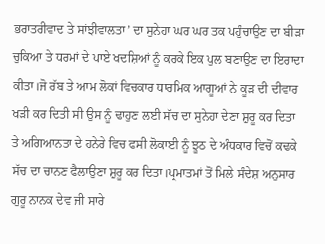ਭਰਾਤਰੀਵਾਦ ਤੇ ਸਾਂਝੀਵਾਲਤਾ’ ਦਾ ਸੁਨੇਹਾ ਘਰ ਘਰ ਤਕ ਪਹੁੰਚਾਉਣ ਦਾ ਬੀੜਾ ਚੁਕਿਆ ਤੇ ਧਰਮਾਂ ਦੇ ਪਾਏ ਖਦਸ਼ਿਆਂ ਨੂੰ ਕਰਕੇ ਇਕ ਪੁਲ ਬਣਾਉਣ ਦਾ ਇਰਾਦਾ ਕੀਤਾ।ਜੋ ਰੱਬ ਤੇ ਆਮ ਲੋਕਾਂ ਵਿਚਕਾਰ ਧਾਰਮਿਕ ਆਗੂਆਂ ਨੇ ਕੂੜ ਦੀ ਦੀਵਾਰ ਖੜੀ ਕਰ ਦਿਤੀ ਸੀ ਉਸ ਨੂੰ ਢਾਹੁਣ ਲਈ ਸੱਚ ਦਾ ਸੁਨੇਹਾ ਦੇਣਾ ਸ਼ੁਰੂ ਕਰ ਦਿਤਾ ਤੇ ਅਗਿਆਨਤਾ ਦੇ ਹਨੇਰੇ ਵਿਚ ਫਸੀ ਲੋਕਾਈ ਨੂੰ ਝੂਠ ਦੇ ਅੰਧਕਾਰ ਵਿਚੋਂ ਕਢਕੇ ਸੱਚ ਦਾ ਚਾਨਣ ਫੈਲਾਉਣਾ ਸ਼ੁਰੂ ਕਰ ਦਿਤਾ।ਪ੍ਰਮਾਤਮਾਂ ਤੋਂ ਮਿਲੇ ਸੰਦੇਸ਼ ਅਨੁਸਾਰ ਗੁਰੂ ਨਾਨਕ ਦੇਵ ਜੀ ਸਾਰੇ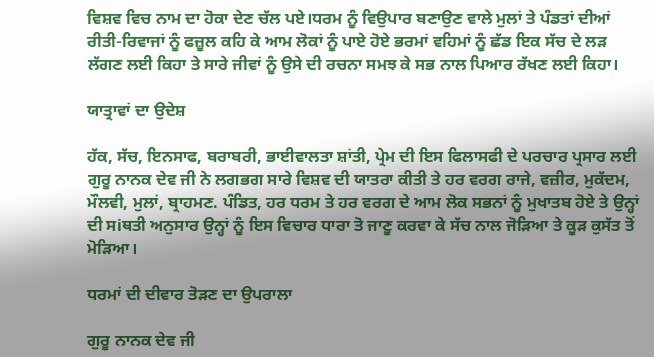ਵਿਸ਼ਵ ਵਿਚ ਨਾਮ ਦਾ ਹੋਕਾ ਦੇਣ ਚੱਲ ਪਏ।ਧਰਮ ਨੂੰ ਵਿਉਪਾਰ ਬਣਾਉਣ ਵਾਲੇ ਮੁਲਾਂ ਤੇ ਪੰਡਤਾਂ ਦੀਆਂ ਰੀਤੀ-ਰਿਵਾਜਾਂ ਨੂੰ ਫਜ਼ੂਲ ਕਹਿ ਕੇ ਆਮ ਲੋਕਾਂ ਨੂੰ ਪਾਏ ਹੋਏ ਭਰਮਾਂ ਵਹਿਮਾਂ ਨੂੰ ਛੱਡ ਇਕ ਸੱਚ ਦੇ ਲੜ ਲੱਗਣ ਲਈ ਕਿਹਾ ਤੇ ਸਾਰੇ ਜੀਵਾਂ ਨੂੰ ਉਸੇ ਦੀ ਰਚਨਾ ਸਮਝ ਕੇ ਸਭ ਨਾਲ ਪਿਆਰ ਰੱਖਣ ਲਈ ਕਿਹਾ।

ਯਾਤ੍ਰਾਵਾਂ ਦਾ ਉਦੇਸ਼

ਹੱਕ, ਸੱਚ, ਇਨਸਾਫ, ਬਰਾਬਰੀ, ਭਾਈਵਾਲਤਾ ਸ਼ਾਂਤੀ, ਪ੍ਰੇਮ ਦੀ ਇਸ ਫਿਲਾਸਫੀ ਦੇ ਪਰਚਾਰ ਪ੍ਰਸਾਰ ਲਈ ਗੁਰੂ ਨਾਨਕ ਦੇਵ ਜੀ ਨੇ ਲਗਭਗ ਸਾਰੇ ਵਿਸ਼ਵ ਦੀ ਯਾਤਰਾ ਕੀਤੀ ਤੇ ਹਰ ਵਰਗ ਰਾਜੇ, ਵਜ਼ੀਰ, ਮੁਕੱਦਮ, ਮੌਲਵੀ, ਮੁਲਾਂ, ਬ੍ਰਾਹਮਣ. ਪੰਡਿਤ, ਹਰ ਧਰਮ ਤੇ ਹਰ ਵਰਗ ਦੇ ਆਮ ਲੋਕ ਸਭਨਾਂ ਨੂੰ ਮੁਖਾਤਬ ਹੋਏ ਤੇ ਉਨ੍ਹਾਂ ਦੀ ਸiਥਤੀ ਅਨੁਸਾਰ ਉਨ੍ਹਾਂ ਨੂੰ ਇਸ ਵਿਚਾਰ ਧਾਰਾ ਤੋ ਜਾਣੂ ਕਰਵਾ ਕੇ ਸੱਚ ਨਾਲ ਜੋੜਿਆ ਤੇ ਕੂੜ ਕੁਸੱਤ ਤੋਂ ਮੋੜਿਆ।

ਧਰਮਾਂ ਦੀ ਦੀਵਾਰ ਤੋੜਣ ਦਾ ਉਪਰਾਲਾ

ਗੁਰੂ ਨਾਨਕ ਦੇਵ ਜੀ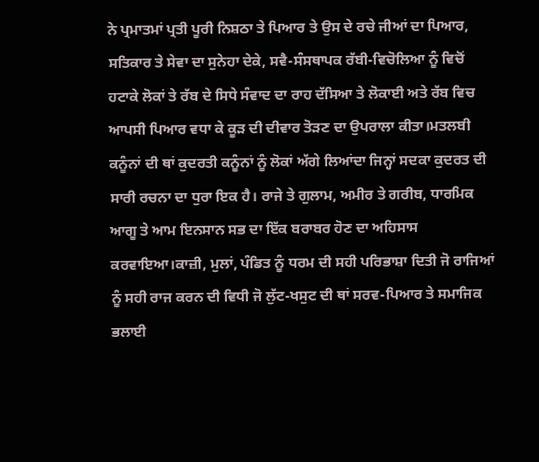ਨੇ ਪ੍ਰਮਾਤਮਾਂ ਪ੍ਰਤੀ ਪੂਰੀ ਨਿਸ਼ਠਾ ਤੇ ਪਿਆਰ ਤੇ ਉਸ ਦੇ ਰਚੇ ਜੀਆਂ ਦਾ ਪਿਆਰ, ਸਤਿਕਾਰ ਤੇ ਸੇਵਾ ਦਾ ਸੁਨੇਹਾ ਦੇਕੇ, ਸਵੈ-ਸੰਸਥਾਪਕ ਰੱਬੀ-ਵਿਚੋਲਿਆ ਨੂੰ ਵਿਚੋਂ ਹਟਾਕੇ ਲੋਕਾਂ ਤੇ ਰੱਬ ਦੇ ਸਿਧੇ ਸੰਵਾਦ ਦਾ ਰਾਹ ਦੱਸਿਆ ਤੇ ਲੋਕਾਈ ਅਤੇ ਰੱਬ ਵਿਚ ਆਪਸੀ ਪਿਆਰ ਵਧਾ ਕੇ ਕੂੜ ਦੀ ਦੀਵਾਰ ਤੋੜਣ ਦਾ ਉਪਰਾਲਾ ਕੀਤਾ।ਮਤਲਬੀ ਕਨੂੰਨਾਂ ਦੀ ਥਾਂ ਕੁਦਰਤੀ ਕਨੂੰਨਾਂ ਨੂੰ ਲੋਕਾਂ ਅੱਗੇ ਲਿਆਂਦਾ ਜਿਨ੍ਹਾਂ ਸਦਕਾ ਕੁਦਰਤ ਦੀ ਸਾਰੀ ਰਚਨਾ ਦਾ ਧੁਰਾ ਇਕ ਹੈ। ਰਾਜੇ ਤੇ ਗੁਲਾਮ, ਅਮੀਰ ਤੇ ਗਰੀਬ, ਧਾਰਮਿਕ ਆਗੂ ਤੇ ਆਮ ਇਨਸਾਨ ਸਭ ਦਾ ਇੱਕ ਬਰਾਬਰ ਹੋਣ ਦਾ ਅਹਿਸਾਸ ਕਰਵਾਇਆ।ਕਾਜ਼ੀ, ਮੁਲਾਂ, ਪੰਡਿਤ ਨੂੰ ਧਰਮ ਦੀ ਸਹੀ ਪਰਿਭਾਸ਼ਾ ਦਿਤੀ ਜੋ ਰਾਜਿਆਂ ਨੂੰ ਸਹੀ ਰਾਜ ਕਰਨ ਦੀ ਵਿਧੀ ਜੋ ਲੁੱਟ-ਖਸੁਟ ਦੀ ਥਾਂ ਸਰਵ-ਪਿਆਰ ਤੇ ਸਮਾਜਿਕ ਭਲਾਈ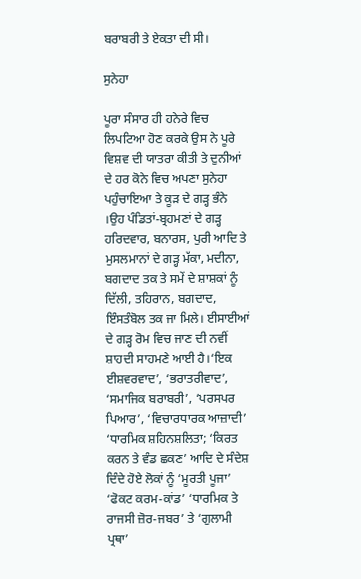ਬਰਾਬਰੀ ਤੇ ਏਕਤਾ ਦੀ ਸੀ।

ਸੁਨੇਹਾ

ਪੂਰਾ ਸੰਸਾਰ ਹੀ ਹਨੇਰੇ ਵਿਚ ਲਿਪਟਿਆ ਹੋਣ ਕਰਕੇ ਉਸ ਨੇ ਪੂਰੇ ਵਿਸ਼ਵ ਦੀ ਯਾਤਰਾ ਕੀਤੀ ਤੇ ਦੁਨੀਆਂ ਦੇ ਹਰ ਕੋਨੇ ਵਿਚ ਅਪਣਾ ਸੁਨੇਹਾ ਪਹੁੰਚਾਇਆ ਤੇ ਕੂੜ ਦੇ ਗੜ੍ਹ ਭੰਨੇ ।ਉਹ ਪੰਡਿਤਾਂ-ਬ੍ਰਹਮਣਾਂ ਦੇ ਗੜ੍ਹ ਹਰਿਦਵਾਰ, ਬਨਾਰਸ, ਪੁਰੀ ਆਦਿ ਤੇ ਮੁਸਲਮਾਨਾਂ ਦੇ ਗੜ੍ਹ ਮੱਕਾ, ਮਦੀਨਾ, ਬਗਦਾਦ ਤਕ ਤੇ ਸਮੇਂ ਦੇ ਸ਼ਾਸ਼ਕਾਂ ਨੂੰ ਦਿੱਲੀ, ਤਹਿਰਾਨ, ਬਗਦਾਦ, ਇੰਸਤੰਬੋਲ ਤਕ ਜਾ ਮਿਲੇ। ਈਸਾਈਆਂ ਦੇ ਗੜ੍ਹ ਰੋਮ ਵਿਚ ਜਾਣ ਦੀ ਨਵੀਂ ਸ਼ਾਹਦੀ ਸਾਹਮਣੇ ਆਈ ਹੈ।‘ਇਕ ਈਸ਼ਵਰਵਾਦ’, ‘ਭਰਾਤਰੀਵਾਦ’, ‘ਸਮਾਜਿਕ ਬਰਾਬਰੀ’, ‘ਪਰਸਪਰ ਪਿਆਰ’, ‘ਵਿਚਾਰਧਾਰਕ ਆਜ਼ਾਦੀ’ ‘ਧਾਰਮਿਕ ਸ਼ਹਿਨਸ਼ਲਿਤਾ; ‘ਕਿਰਤ ਕਰਨ ਤੇ ਵੰਡ ਛਕਣ’ ਆਦਿ ਦੇ ਸੰਦੇਸ਼ ਦਿੰਦੇ ਹੋਏ ਲੋਕਾਂ ਨੂੰ ‘ਮੂਰਤੀ ਪੂਜਾ’ ‘ਫੋਕਟ ਕਰਮ-ਕਾਂਡ’ ‘ਧਾਰਮਿਕ ਤੇ ਰਾਜਸੀ ਜ਼ੋਰ-ਜਬਰ’ ਤੇ ‘ਗੁਲਾਮੀ ਪ੍ਰਥਾ’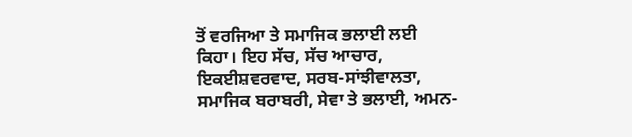ਤੋਂ ਵਰਜਿਆ ਤੇ ਸਮਾਜਿਕ ਭਲਾਈ ਲਈ ਕਿਹਾ। ਇਹ ਸੱਚ, ਸੱਚ ਆਚਾਰ, ਇਕਈਸ਼ਵਰਵਾਦ, ਸਰਬ-ਸਾਂਝੀਵਾਲਤਾ, ਸਮਾਜਿਕ ਬਰਾਬਰੀ, ਸੇਵਾ ਤੇ ਭਲਾਈ, ਅਮਨ-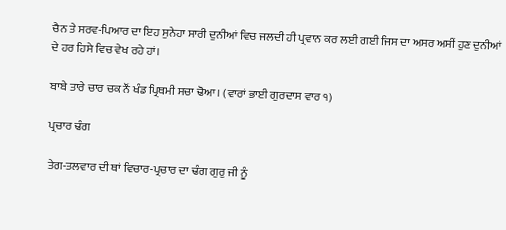ਚੈਨ ਤੇ ਸਰਵ-ਪਿਆਰ ਦਾ ਇਹ ਸੁਨੇਹਾ ਸਾਰੀ ਦੁਨੀਆਂ ਵਿਚ ਜਲਦੀ ਹੀ ਪ੍ਰਵਾਨ ਕਰ ਲਈ ਗਈ ਜਿਸ ਦਾ ਅਸਰ ਅਸੀਂ ਹੁਣ ਦੁਨੀਆਂ ਦੇ ਹਰ ਹਿਸੇ ਵਿਚ ਵੇਖ ਰਹੇ ਹਾਂ।

ਬਾਬੇ ਤਾਰੇ ਚਾਰ ਚਕ ਨੌਂ ਖੰਡ ਪ੍ਰਿਥਮੀ ਸਚਾ ਢੋਆ। (ਵਾਰਾਂ ਭਾਈ ਗੁਰਦਾਸ ਵਾਰ ੧)

ਪ੍ਰਚਾਰ ਢੰਗ

ਤੇਗ-ਤਲਵਾਰ ਦੀ ਥਾਂ ਵਿਚਾਰ-ਪ੍ਰਚਾਰ ਦਾ ਢੰਗ ਗੁਰੁ ਜੀ ਨੂੰ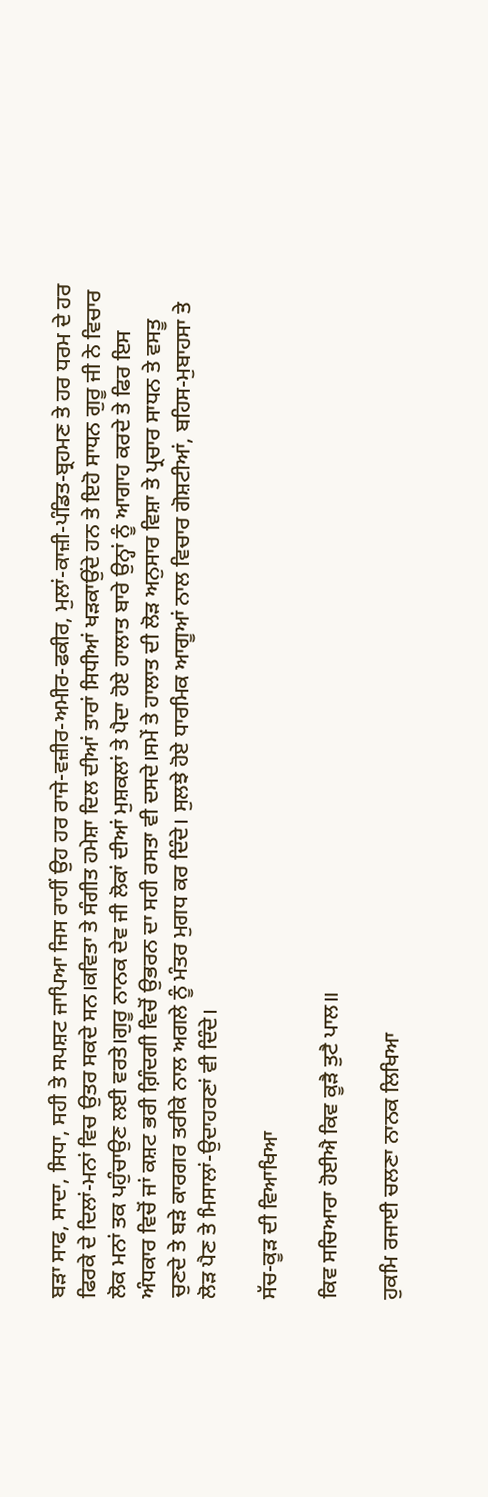ਬੜਾ ਸਾਫ, ਸਾਦਾ, ਸਿਧਾ, ਸਹੀ ਤੇ ਸਪਸ਼ਟ ਜਾਪਿਆ ਜਿਸ ਰਾਹੀਂ ਉਹ ਹਰ ਰਾਜੇ-ਵਜ਼ੀਰ-ਅਮੀਰ-ਫਕੀਰ, ਮੁਲਾਂ-ਕਾਜ਼ੀ-ਪੰਡਿਤ-ਬ੍ਰਹਮਣ ਤੇ ਹਰ ਧਰਮ ਦੇ ਹਰ ਫਿਰਕੇ ਦੇ ਦਿਲਾਂ-ਮਨਾਂ ਵਿਚ ਉਤਰ ਸਕਦੇ ਸਨ।ਕਵਿਤਾ ਤੇ ਸੰਗੀਤ ਹਮੇਸ਼ਾ ਦਿਲ ਦੀਆਂ ਤਾਰਾਂ ਸਿਧੀਆਂ ਖੜਕਾਉਂਦੇ ਹਨ ਤੇ ਇਹੋ ਸਾਧਨ ਗੁਰੂ ਜੀ ਨੇ ਵਿਚਾਰ ਲੋਕ ਮਨਾਂ ਤਕ ਪਹੁੰਚਾਉਣ ਲਈ ਵਰਤੇ।ਗੁਰੂ ਨਾਨਕ ਦੇਵ ਜੀ ਲੋਕਾਂ ਦੀਆਂ ਮੁਸ਼ਕਲਾਂ ਤੇ ਪੈਦਾ ਹੋਏ ਹਾਲਾਤ ਬਾਰੇ ਉਨ੍ਹਾਂ ਨੂੰ ਆਗਾਹ ਕਰਦੇ ਤੇ ਫਿਰ ਇਸ ਅੰਧਕਾਰ ਵਿਚੋਂ ਜਾਂ ਕਸ਼ਟ ਭਰੀ ਗ਼ਿੰਦਗੀ ਵਿਚੋਂ ਉਭਰਨ ਦਾ ਸਹੀ ਰਸਤਾ ਵੀ ਦਸਦੇ।ਸਮੇਂ ਤੇ ਹਾਲਾਤ ਦੀ ਲੋੜ ਅਨੁਸਾਰ ਵਿਸ਼ਾ ਤੇ ਪ੍ਰਚਾਰ ਸਾਧਨ ਤੇ ਵਸਤੂ ਚੁਣਦੇ ਤੇ ਬੜੇ ਕਾਰਗਰ ਤਰੀਕੇ ਨਾਲ ਅਗਲੇ ਨੂੰ ਮੰਤਰ ਮੁਗਧ ਕਰ ਦਿੰਦੇ। ਸੁਲਝੇ ਹੋਏ ਧਾਰਮਿਕ ਆਗੂਆਂ ਨਾਲ ਵਿਚਾਰ ਗੋਸ਼ਟੀਆਂ, ਬਹਿਸ-ਮੁਬਾਹਸਾ ਤੇ ਲੋੜ ਪੈਣ ਤੇ ਮਿਸਾਲਾਂ-ਉਦਾਹਰਣਾਂ ਵੀ ਦਿੰਦੇ।

ਸੱਚ-ਕੂੜ ਦੀ ਵਿਆਖਿਆ

ਕਿਵ ਸਚਿਆਰਾ ਹੋਈਐ ਕਿਵ ਕੂੜੈ ਤੁਟੈ ਪਾਲ॥

ਹੁਕਮਿ ਰਜਾਈ ਚਲਣਾ ਨਾਨਕ ਲਿਖਿਆ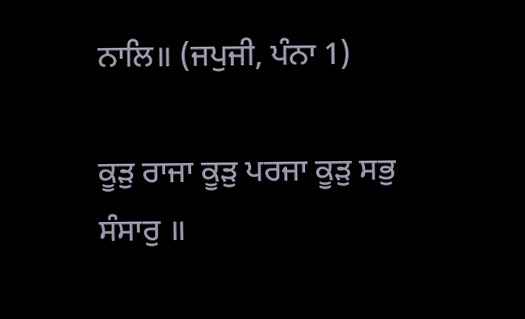ਨਾਲਿ॥ (ਜਪੁਜੀ, ਪੰਨਾ 1)

ਕੂੜੁ ਰਾਜਾ ਕੂੜੁ ਪਰਜਾ ਕੂੜੁ ਸਭੁ ਸੰਸਾਰੁ ॥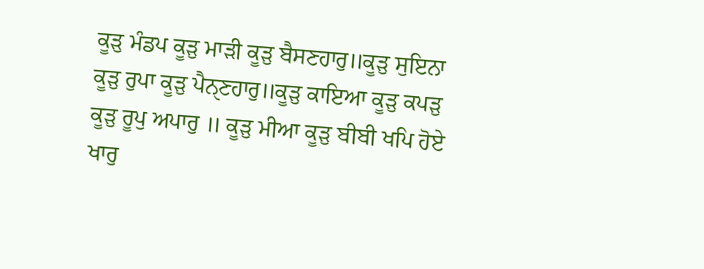ਕੂੜੁ ਮੰਡਪ ਕੂੜੁ ਮਾੜੀ ਕੂੜੁ ਬੈਸਣਹਾਰੁ॥ਕੂੜੁ ਸੁਇਨਾ ਕੂੜੁ ਰੁਪਾ ਕੂੜੁ ਪੈਨੑਣਹਾਰੁ॥ਕੂੜੁ ਕਾਇਆ ਕੂੜੁ ਕਪੜੁ ਕੂੜੁ ਰੂਪੁ ਅਪਾਰੁ ॥ ਕੂੜੁ ਮੀਆ ਕੂੜੁ ਬੀਬੀ ਖਪਿ ਹੋਏ ਖਾਰੁ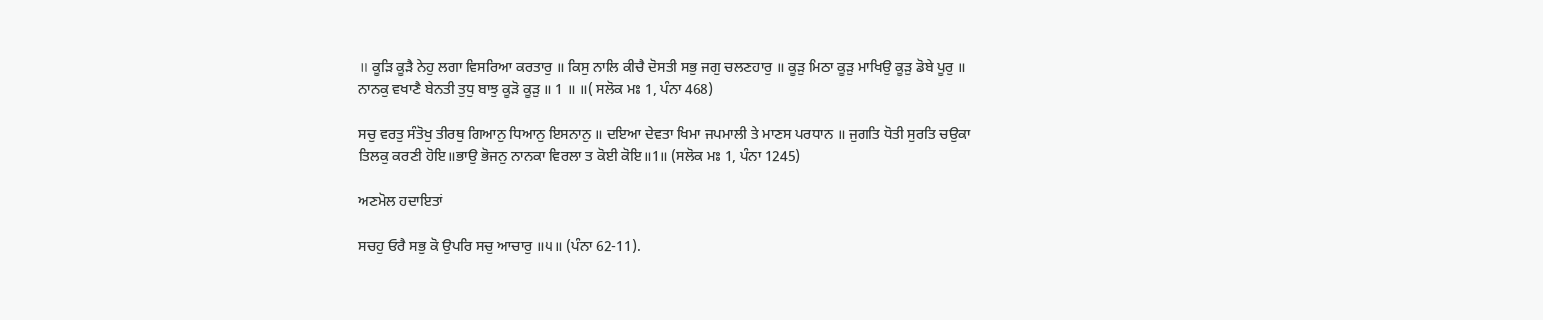॥ ਕੂੜਿ ਕੂੜੈ ਨੇਹੁ ਲਗਾ ਵਿਸਰਿਆ ਕਰਤਾਰੁ ॥ ਕਿਸੁ ਨਾਲਿ ਕੀਚੈ ਦੋਸਤੀ ਸਭੁ ਜਗੁ ਚਲਣਹਾਰੁ ॥ ਕੂੜੁ ਮਿਠਾ ਕੂੜੁ ਮਾਖਿਉ ਕੂੜੁ ਡੋਬੇ ਪੂਰੁ ॥ ਨਾਨਕੁ ਵਖਾਣੈ ਬੇਨਤੀ ਤੁਧੁ ਬਾਝੁ ਕੂੜੋ ਕੂੜੁ ॥ 1 ॥ ॥( ਸਲੋਕ ਮਃ 1, ਪੰਨਾ 468)

ਸਚੁ ਵਰਤੁ ਸੰਤੋਖੁ ਤੀਰਥੁ ਗਿਆਨੁ ਧਿਆਨੁ ਇਸਨਾਨੁ ॥ ਦਇਆ ਦੇਵਤਾ ਖਿਮਾ ਜਪਮਾਲੀ ਤੇ ਮਾਣਸ ਪਰਧਾਨ ॥ ਜੁਗਤਿ ਧੋਤੀ ਸੁਰਤਿ ਚਉਕਾ ਤਿਲਕੁ ਕਰਣੀ ਹੋਇ॥ਭਾਉ ਭੋਜਨੁ ਨਾਨਕਾ ਵਿਰਲਾ ਤ ਕੋਈ ਕੋਇ॥1॥ (ਸਲੋਕ ਮਃ 1, ਪੰਨਾ 1245)

ਅਣਮੋਲ ਹਦਾਇਤਾਂ

ਸਚਹੁ ਓਰੈ ਸਭੁ ਕੋ ਉਪਰਿ ਸਚੁ ਆਚਾਰੁ ॥੫॥ (ਪੰਨਾ 62-11).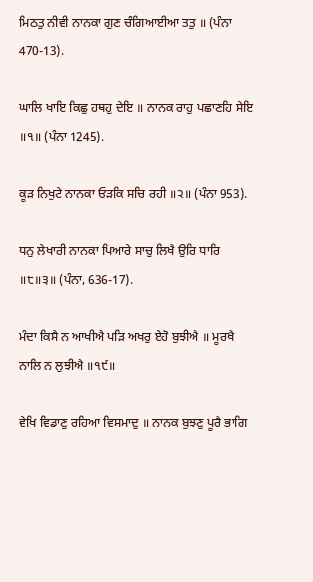ਮਿਠਤੁ ਨੀਵੀ ਨਾਨਕਾ ਗੁਣ ਚੰਗਿਆਈਆ ਤਤੁ ॥ (ਪੰਨਾ 470-13).

ਘਾਲਿ ਖਾਇ ਕਿਛੁ ਹਥਹੁ ਦੇਇ ॥ ਨਾਨਕ ਰਾਹੁ ਪਛਾਣਹਿ ਸੇਇ ॥੧॥ (ਪੰਨਾ 1245).

ਕੂੜ ਨਿਖੁਟੇ ਨਾਨਕਾ ਓੜਕਿ ਸਚਿ ਰਹੀ ॥੨॥ (ਪੰਨਾ 953).

ਧਨੁ ਲੇਖਾਰੀ ਨਾਨਕਾ ਪਿਆਰੇ ਸਾਚੁ ਲਿਖੈ ਉਰਿ ਧਾਰਿ ॥੮॥੩॥ (ਪੰਨਾ, 636-17).

ਮੰਦਾ ਕਿਸੈ ਨ ਆਖੀਐ ਪੜਿ ਅਖਰੁ ਏਹੋ ਬੁਝੀਐ ॥ ਮੂਰਖੈ ਨਾਲਿ ਨ ਲੁਝੀਐ ॥੧੯॥

ਵੇਖਿ ਵਿਡਾਣੁ ਰਹਿਆ ਵਿਸਮਾਦੁ ॥ ਨਾਨਕ ਬੁਝਣੁ ਪੂਰੈ ਭਾਗਿ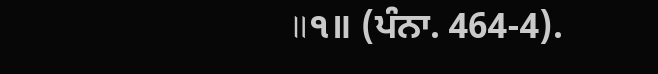॥੧॥ (ਪੰਨਾ. 464-4).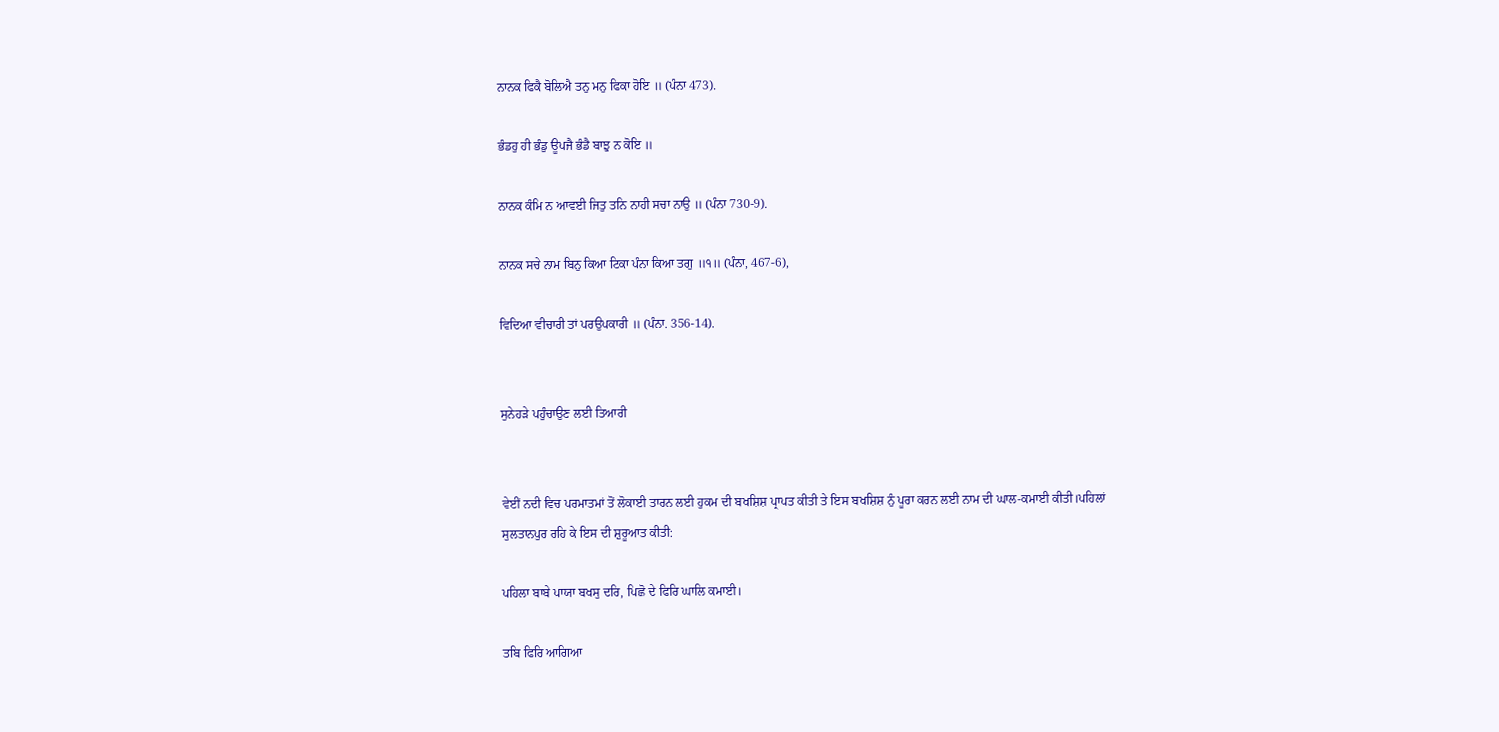ਨਾਨਕ ਫਿਕੈ ਬੋਲਿਐ ਤਨੁ ਮਨੁ ਫਿਕਾ ਹੋਇ ॥ (ਪੰਨਾ 473).

ਭੰਡਹੁ ਹੀ ਭੰਡੁ ਊਪਜੈ ਭੰਡੈ ਬਾਝੁ ਨ ਕੋਇ ॥

ਨਾਨਕ ਕੰਮਿ ਨ ਆਵਈ ਜਿਤੁ ਤਨਿ ਨਾਹੀ ਸਚਾ ਨਾਉ ॥ (ਪੰਨਾ 730-9).

ਨਾਨਕ ਸਚੇ ਨਾਮ ਬਿਨੁ ਕਿਆ ਟਿਕਾ ਪੰਨਾ ਕਿਆ ਤਗੁ ॥੧॥ (ਪੰਨਾ, 467-6),

ਵਿਦਿਆ ਵੀਚਾਰੀ ਤਾਂ ਪਰਉਪਕਾਰੀ ॥ (ਪੰਨਾ. 356-14).


ਸੁਨੇਹੜੇ ਪਹੁੰਚਾਉਣ ਲਈ ਤਿਆਰੀ


ਵੇਈਂ ਨਦੀ ਵਿਚ ਪਰਮਾਤਮਾਂ ਤੋਂ ਲੋਕਾਈ ਤਾਰਨ ਲਈ ਹੁਕਮ ਦੀ ਬਖਸ਼ਿਸ਼ ਪ੍ਰਾਪਤ ਕੀਤੀ ਤੇ ਇਸ ਬਖਸ਼ਿਸ਼ ਨੁੰ ਪੂਰਾ ਕਰਨ ਲਈ ਨਾਮ ਦੀ ਘਾਲ-ਕਮਾਈ ਕੀਤੀ।ਪਹਿਲਾਂ ਸੁਲਤਾਨਪੁਰ ਰਹਿ ਕੇ ਇਸ ਦੀ ਸ਼ੁਰੂਆਤ ਕੀਤੀ:

ਪਹਿਲਾ ਬਾਬੇ ਪਾਯਾ ਬਖਸੁ ਦਰਿ, ਪਿਛੋ ਦੇ ਫਿਰਿ ਘਾਲਿ ਕਮਾਈ।

ਤਬਿ ਫਿਰਿ ਆਗਿਆ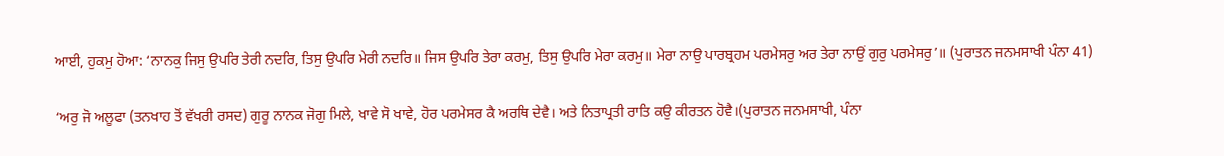ਆਈ, ਹੁਕਮੁ ਹੋਆ: ‘ਨਾਨਕੁ ਜਿਸੁ ਉਪਰਿ ਤੇਰੀ ਨਦਰਿ, ਤਿਸੁ ਉਪਰਿ ਮੇਰੀ ਨਦਰਿ॥ ਜਿਸ ਉਪਰਿ ਤੇਰਾ ਕਰਮੁ, ਤਿਸੁ ਉਪਰਿ ਮੇਰਾ ਕਰਮੁ॥ ਮੇਰਾ ਨਾਉ ਪਾਰਬ੍ਰਹਮ ਪਰਮੇਸਰੁ ਅਰ ਤੇਰਾ ਨਾਉਂ ਗੁਰੁ ਪਰਮੇਸਰੁ’॥ (ਪੁਰਾਤਨ ਜਨਮਸਾਖੀ ਪੰਨਾ 41)

‘ਅਰੁ ਜੋ ਅਲੂਫਾ (ਤਨਖਾਹ ਤੋਂ ਵੱਖਰੀ ਰਸਦ) ਗੁਰੂ ਨਾਨਕ ਜੋਗੁ ਮਿਲੇ, ਖਾਵੇ ਸੋ ਖਾਵੇ, ਹੋਰ ਪਰਮੇਸਰ ਕੈ ਅਰਥਿ ਦੇਵੈ। ਅਤੇ ਨਿਤਾਪ੍ਰਤੀ ਰਾਤਿ ਕਉ ਕੀਰਤਨ ਹੋਵੈ।(ਪੁਰਾਤਨ ਜਨਮਸਾਖੀ, ਪੰਨਾ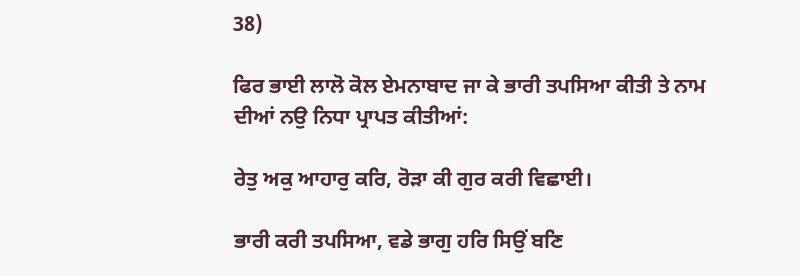38)

ਫਿਰ ਭਾਈ ਲਾਲੋ ਕੋਲ ਏਮਨਾਬਾਦ ਜਾ ਕੇ ਭਾਰੀ ਤਪਸਿਆ ਕੀਤੀ ਤੇ ਨਾਮ ਦੀਆਂ ਨਉ ਨਿਧਾ ਪ੍ਰਾਪਤ ਕੀਤੀਆਂ:

ਰੇਤੁ ਅਕੁ ਆਹਾਰੁ ਕਰਿ, ਰੋੜਾ ਕੀ ਗੁਰ ਕਰੀ ਵਿਛਾਈ।

ਭਾਰੀ ਕਰੀ ਤਪਸਿਆ, ਵਡੇ ਭਾਗੁ ਹਰਿ ਸਿਉਂ ਬਣਿ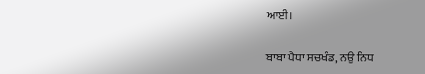ਆਈ।

ਬਾਬਾ ਪੈਧਾ ਸਚਖੰਡ, ਨਉ ਨਿਧ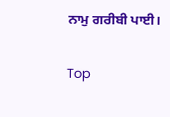ਨਾਮੁ ਗਰੀਬੀ ਪਾਈ।

Top